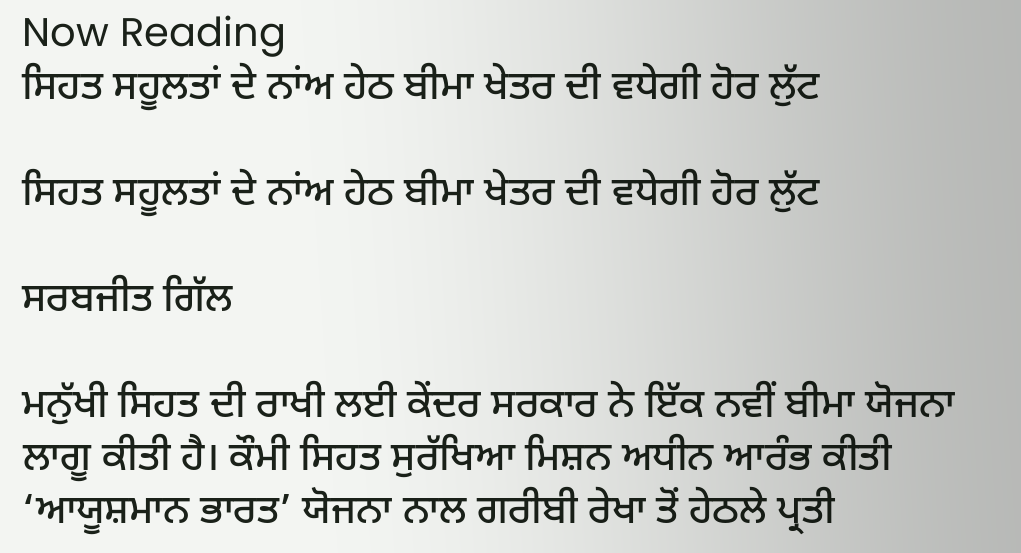Now Reading
ਸਿਹਤ ਸਹੂਲਤਾਂ ਦੇ ਨਾਂਅ ਹੇਠ ਬੀਮਾ ਖੇਤਰ ਦੀ ਵਧੇਗੀ ਹੋਰ ਲੁੱਟ

ਸਿਹਤ ਸਹੂਲਤਾਂ ਦੇ ਨਾਂਅ ਹੇਠ ਬੀਮਾ ਖੇਤਰ ਦੀ ਵਧੇਗੀ ਹੋਰ ਲੁੱਟ

ਸਰਬਜੀਤ ਗਿੱਲ

ਮਨੁੱਖੀ ਸਿਹਤ ਦੀ ਰਾਖੀ ਲਈ ਕੇਂਦਰ ਸਰਕਾਰ ਨੇ ਇੱਕ ਨਵੀਂ ਬੀਮਾ ਯੋਜਨਾ ਲਾਗੂ ਕੀਤੀ ਹੈ। ਕੌਮੀ ਸਿਹਤ ਸੁਰੱਖਿਆ ਮਿਸ਼ਨ ਅਧੀਨ ਆਰੰਭ ਕੀਤੀ ‘ਆਯੂਸ਼ਮਾਨ ਭਾਰਤ’ ਯੋਜਨਾ ਨਾਲ ਗਰੀਬੀ ਰੇਖਾ ਤੋਂ ਹੇਠਲੇ ਪ੍ਰਤੀ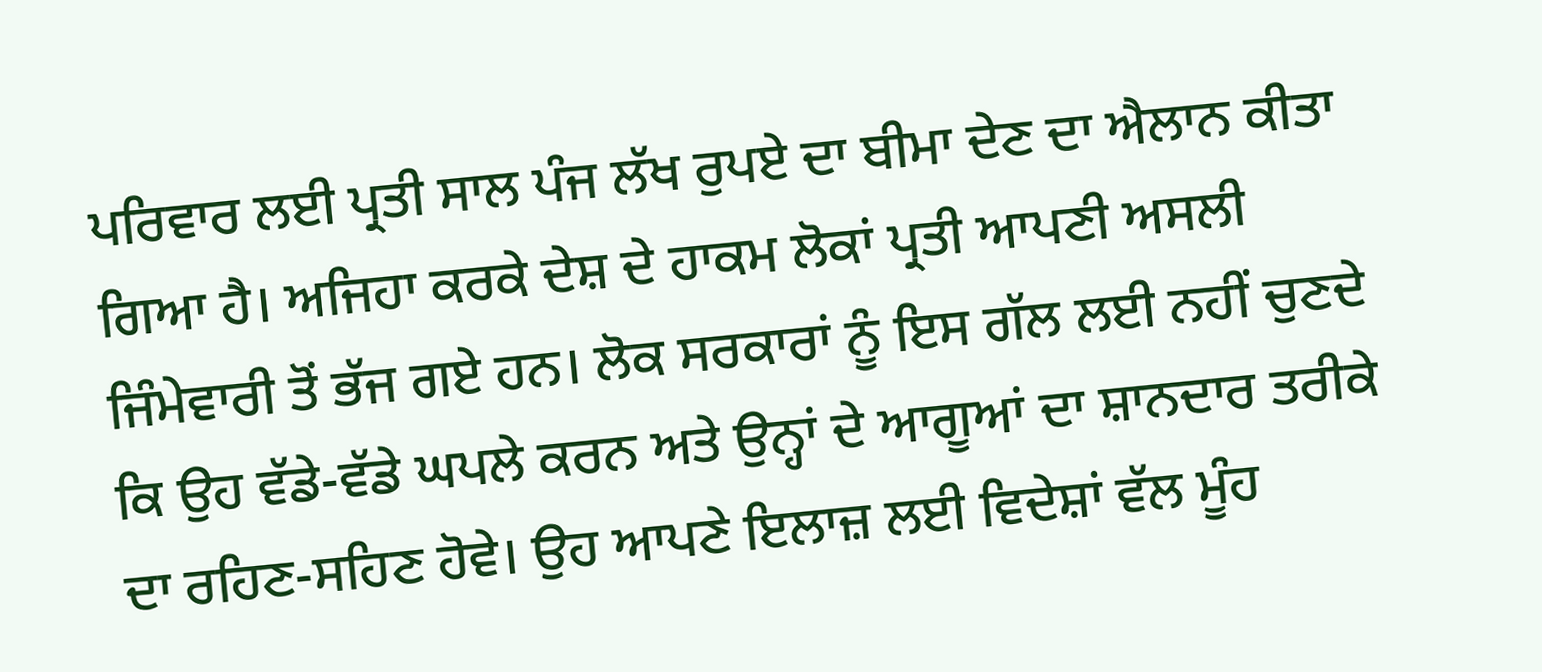ਪਰਿਵਾਰ ਲਈ ਪ੍ਰਤੀ ਸਾਲ ਪੰਜ ਲੱਖ ਰੁਪਏ ਦਾ ਬੀਮਾ ਦੇਣ ਦਾ ਐਲਾਨ ਕੀਤਾ ਗਿਆ ਹੈ। ਅਜਿਹਾ ਕਰਕੇ ਦੇਸ਼ ਦੇ ਹਾਕਮ ਲੋਕਾਂ ਪ੍ਰਤੀ ਆਪਣੀ ਅਸਲੀ ਜਿੰਮੇਵਾਰੀ ਤੋਂ ਭੱਜ ਗਏ ਹਨ। ਲੋਕ ਸਰਕਾਰਾਂ ਨੂੰ ਇਸ ਗੱਲ ਲਈ ਨਹੀਂ ਚੁਣਦੇ ਕਿ ਉਹ ਵੱਡੇ-ਵੱਡੇ ਘਪਲੇ ਕਰਨ ਅਤੇ ਉਨ੍ਹਾਂ ਦੇ ਆਗੂਆਂ ਦਾ ਸ਼ਾਨਦਾਰ ਤਰੀਕੇ ਦਾ ਰਹਿਣ-ਸਹਿਣ ਹੋਵੇ। ਉਹ ਆਪਣੇ ਇਲਾਜ਼ ਲਈ ਵਿਦੇਸ਼ਾਂ ਵੱਲ ਮੂੰਹ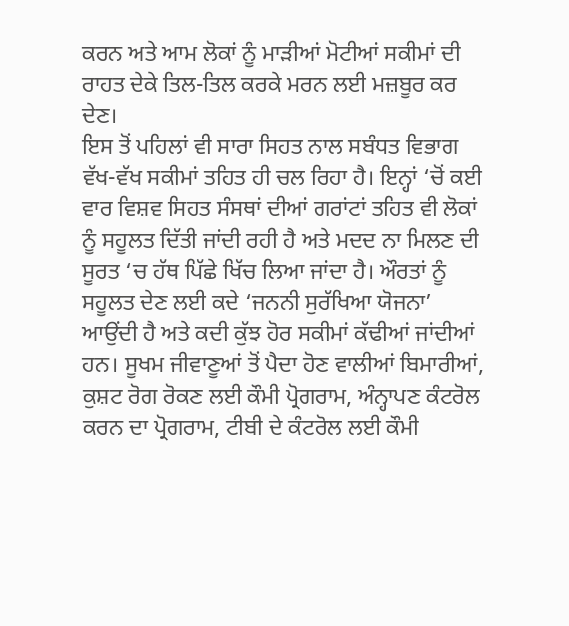ਕਰਨ ਅਤੇ ਆਮ ਲੋਕਾਂ ਨੂੰ ਮਾੜੀਆਂ ਮੋਟੀਆਂ ਸਕੀਮਾਂ ਦੀ ਰਾਹਤ ਦੇਕੇ ਤਿਲ-ਤਿਲ ਕਰਕੇ ਮਰਨ ਲਈ ਮਜ਼ਬੂਰ ਕਰ ਦੇਣ।
ਇਸ ਤੋਂ ਪਹਿਲਾਂ ਵੀ ਸਾਰਾ ਸਿਹਤ ਨਾਲ ਸਬੰਧਤ ਵਿਭਾਗ ਵੱਖ-ਵੱਖ ਸਕੀਮਾਂ ਤਹਿਤ ਹੀ ਚਲ ਰਿਹਾ ਹੈ। ਇਨ੍ਹਾਂ ‘ਚੋਂ ਕਈ ਵਾਰ ਵਿਸ਼ਵ ਸਿਹਤ ਸੰਸਥਾਂ ਦੀਆਂ ਗਰਾਂਟਾਂ ਤਹਿਤ ਵੀ ਲੋਕਾਂ ਨੂੰ ਸਹੂਲਤ ਦਿੱਤੀ ਜਾਂਦੀ ਰਹੀ ਹੈ ਅਤੇ ਮਦਦ ਨਾ ਮਿਲਣ ਦੀ ਸੂਰਤ ‘ਚ ਹੱਥ ਪਿੱਛੇ ਖਿੱਚ ਲਿਆ ਜਾਂਦਾ ਹੈ। ਔਰਤਾਂ ਨੂੰ ਸਹੂਲਤ ਦੇਣ ਲਈ ਕਦੇ ‘ਜਨਨੀ ਸੁਰੱਖਿਆ ਯੋਜਨਾ’ ਆਉਂਦੀ ਹੈ ਅਤੇ ਕਦੀ ਕੁੱਝ ਹੋਰ ਸਕੀਮਾਂ ਕੱਢੀਆਂ ਜਾਂਦੀਆਂ ਹਨ। ਸੂਖਮ ਜੀਵਾਣੂਆਂ ਤੋਂ ਪੈਦਾ ਹੋਣ ਵਾਲੀਆਂ ਬਿਮਾਰੀਆਂ, ਕੁਸ਼ਟ ਰੋਗ ਰੋਕਣ ਲਈ ਕੌਮੀ ਪ੍ਰੋਗਰਾਮ, ਅੰਨ੍ਹਾਪਣ ਕੰਟਰੋਲ ਕਰਨ ਦਾ ਪ੍ਰੋਗਰਾਮ, ਟੀਬੀ ਦੇ ਕੰਟਰੋਲ ਲਈ ਕੌਮੀ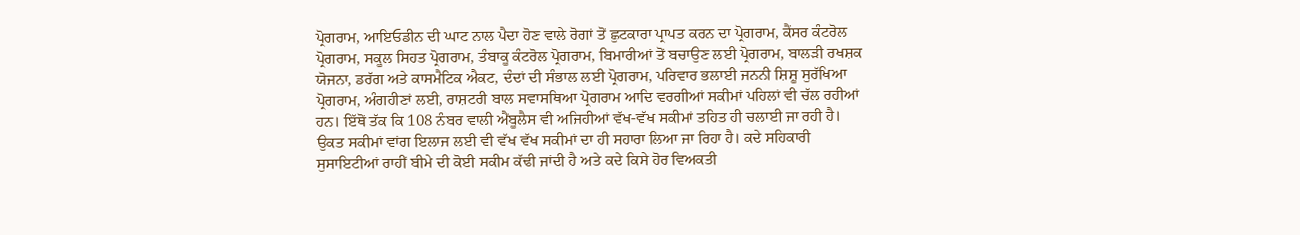ਪ੍ਰੋਗਰਾਮ, ਆਇਓਡੀਨ ਦੀ ਘਾਟ ਨਾਲ ਪੈਦਾ ਹੋਣ ਵਾਲੇ ਰੋਗਾਂ ਤੋਂ ਛੁਟਕਾਰਾ ਪ੍ਰਾਪਤ ਕਰਨ ਦਾ ਪ੍ਰੋਗਰਾਮ, ਕੈਂਸਰ ਕੰਟਰੋਲ ਪ੍ਰੋਗਰਾਮ, ਸਕੂਲ ਸਿਹਤ ਪ੍ਰੋਗਰਾਮ, ਤੰਬਾਕੂ ਕੰਟਰੋਲ ਪ੍ਰੋਗਰਾਮ, ਬਿਮਾਰੀਆਂ ਤੋਂ ਬਚਾਉਣ ਲਈ ਪ੍ਰੋਗਰਾਮ, ਬਾਲੜੀ ਰਖਸ਼ਕ ਯੋਜਨਾ, ਡਰੱਗ ਅਤੇ ਕਾਸਮੈਟਿਕ ਐਕਟ, ਦੰਦਾਂ ਦੀ ਸੰਭਾਲ ਲਈ ਪ੍ਰੋਗਰਾਮ, ਪਰਿਵਾਰ ਭਲਾਈ ਜਨਨੀ ਸ਼ਿਸ਼ੂ ਸੁਰੱਖਿਆ ਪ੍ਰੋਗਰਾਮ, ਅੰਗਹੀਣਾਂ ਲਈ, ਰਾਸ਼ਟਰੀ ਬਾਲ ਸਵਾਸਥਿਆ ਪ੍ਰੋਗਰਾਮ ਆਦਿ ਵਰਗੀਆਂ ਸਕੀਮਾਂ ਪਹਿਲਾਂ ਵੀ ਚੱਲ ਰਹੀਆਂ ਹਨ। ਇੱਥੋਂ ਤੱਕ ਕਿ 108 ਨੰਬਰ ਵਾਲੀ ਐਂਬੂਲੈਸ ਵੀ ਅਜਿਹੀਆਂ ਵੱਖ-ਵੱਖ ਸਕੀਮਾਂ ਤਹਿਤ ਹੀ ਚਲਾਈ ਜਾ ਰਹੀ ਹੈ।
ਉਕਤ ਸਕੀਮਾਂ ਵਾਂਗ ਇਲਾਜ ਲਈ ਵੀ ਵੱਖ ਵੱਖ ਸਕੀਮਾਂ ਦਾ ਹੀ ਸਹਾਰਾ ਲਿਆ ਜਾ ਰਿਹਾ ਹੈ। ਕਦੇ ਸਹਿਕਾਰੀ ਸੁਸਾਇਟੀਆਂ ਰਾਹੀਂ ਬੀਮੇ ਦੀ ਕੋਈ ਸਕੀਮ ਕੱਢੀ ਜਾਂਦੀ ਹੈ ਅਤੇ ਕਦੇ ਕਿਸੇ ਹੋਰ ਵਿਅਕਤੀ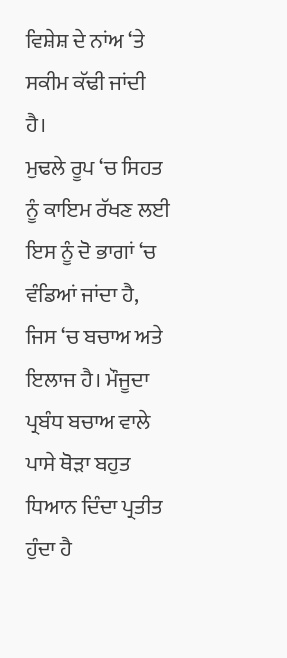ਵਿਸ਼ੇਸ਼ ਦੇ ਨਾਂਅ ‘ਤੇ ਸਕੀਮ ਕੱਢੀ ਜਾਂਦੀ ਹੈ।
ਮੁਢਲੇ ਰੂਪ ‘ਚ ਸਿਹਤ ਨੂੰ ਕਾਇਮ ਰੱਖਣ ਲਈ ਇਸ ਨੂੰ ਦੋ ਭਾਗਾਂ ‘ਚ ਵੰਡਿਆਂ ਜਾਂਦਾ ਹੈ, ਜਿਸ ‘ਚ ਬਚਾਅ ਅਤੇ ਇਲਾਜ ਹੈ। ਮੌਜੂਦਾ ਪ੍ਰਬੰਧ ਬਚਾਅ ਵਾਲੇ ਪਾਸੇ ਥੋੜਾ ਬਹੁਤ ਧਿਆਨ ਦਿੰਦਾ ਪ੍ਰਤੀਤ ਹੁੰਦਾ ਹੈ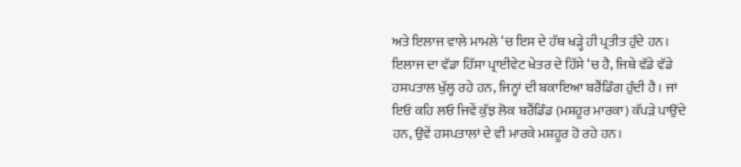ਅਤੇ ਇਲਾਜ ਵਾਲੇ ਮਾਮਲੇ ‘ਚ ਇਸ ਦੇ ਹੱਥ ਖੜ੍ਹੇ ਹੀ ਪ੍ਰਤੀਤ ਹੁੰਦੇ ਹਨ। ਇਲਾਜ ਦਾ ਵੱਡਾ ਹਿੱਸਾ ਪ੍ਰਾਈਵੇਟ ਖੇਤਰ ਦੇ ਹਿੱਸੇ ‘ਚ ਹੈ, ਜਿਥੇ ਵੱਡੇ ਵੱਡੇ ਹਸਪਤਾਲ ਖੁੱਲ੍ਹ ਰਹੇ ਹਨ, ਜਿਨ੍ਹਾਂ ਦੀ ਬਕਾਇਆ ਬਰੈਂਡਿੰਗ ਹੁੰਦੀ ਹੈ। ਜਾਂ ਇਓ ਕਹਿ ਲਓ ਜਿਵੇਂ ਕੁੱਝ ਲੋਕ ਬਰੈਂਡਿੰਡ (ਮਸ਼ਹੂਰ ਮਾਰਕਾ) ਕੱਪੜੇ ਪਾਉਂਦੇ ਹਨ, ਉਵੇਂ ਹਸਪਤਾਲਾਂ ਦੇ ਵੀ ਮਾਰਕੇ ਮਸ਼ਹੂਰ ਹੋ ਰਹੇ ਹਨ।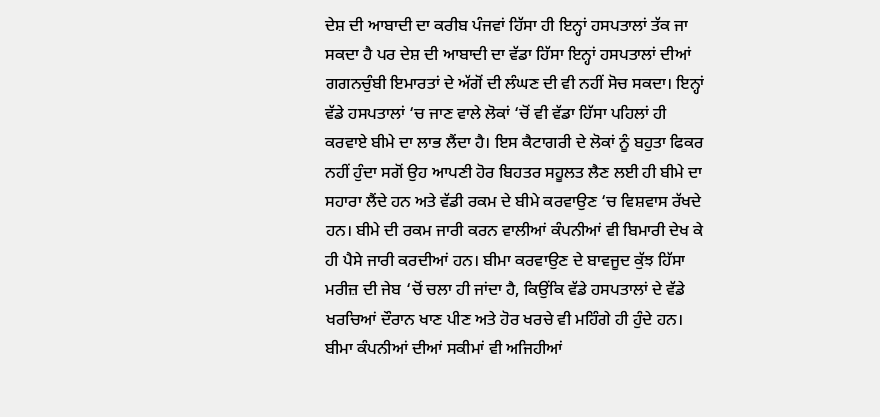ਦੇਸ਼ ਦੀ ਆਬਾਦੀ ਦਾ ਕਰੀਬ ਪੰਜਵਾਂ ਹਿੱਸਾ ਹੀ ਇਨ੍ਹਾਂ ਹਸਪਤਾਲਾਂ ਤੱਕ ਜਾ ਸਕਦਾ ਹੈ ਪਰ ਦੇਸ਼ ਦੀ ਆਬਾਦੀ ਦਾ ਵੱਡਾ ਹਿੱਸਾ ਇਨ੍ਹਾਂ ਹਸਪਤਾਲਾਂ ਦੀਆਂ ਗਗਨਚੁੰਬੀ ਇਮਾਰਤਾਂ ਦੇ ਅੱਗੋਂ ਦੀ ਲੰਘਣ ਦੀ ਵੀ ਨਹੀਂ ਸੋਚ ਸਕਦਾ। ਇਨ੍ਹਾਂ ਵੱਡੇ ਹਸਪਤਾਲਾਂ ‘ਚ ਜਾਣ ਵਾਲੇ ਲੋਕਾਂ ‘ਚੋਂ ਵੀ ਵੱਡਾ ਹਿੱਸਾ ਪਹਿਲਾਂ ਹੀ ਕਰਵਾਏ ਬੀਮੇ ਦਾ ਲਾਭ ਲੈਂਦਾ ਹੈ। ਇਸ ਕੈਟਾਗਰੀ ਦੇ ਲੋਕਾਂ ਨੂੰ ਬਹੁਤਾ ਫਿਕਰ ਨਹੀਂ ਹੁੰਦਾ ਸਗੋਂ ਉਹ ਆਪਣੀ ਹੋਰ ਬਿਹਤਰ ਸਹੂਲਤ ਲੈਣ ਲਈ ਹੀ ਬੀਮੇ ਦਾ ਸਹਾਰਾ ਲੈਂਦੇ ਹਨ ਅਤੇ ਵੱਡੀ ਰਕਮ ਦੇ ਬੀਮੇ ਕਰਵਾਉਣ ‘ਚ ਵਿਸ਼ਵਾਸ ਰੱਖਦੇ ਹਨ। ਬੀਮੇ ਦੀ ਰਕਮ ਜਾਰੀ ਕਰਨ ਵਾਲੀਆਂ ਕੰਪਨੀਆਂ ਵੀ ਬਿਮਾਰੀ ਦੇਖ ਕੇ ਹੀ ਪੈਸੇ ਜਾਰੀ ਕਰਦੀਆਂ ਹਨ। ਬੀਮਾ ਕਰਵਾਉਣ ਦੇ ਬਾਵਜੂਦ ਕੁੱਝ ਹਿੱਸਾ ਮਰੀਜ਼ ਦੀ ਜੇਬ ‘ਚੋਂ ਚਲਾ ਹੀ ਜਾਂਦਾ ਹੈ, ਕਿਉਂਕਿ ਵੱਡੇ ਹਸਪਤਾਲਾਂ ਦੇ ਵੱਡੇ ਖਰਚਿਆਂ ਦੌਰਾਨ ਖਾਣ ਪੀਣ ਅਤੇ ਹੋਰ ਖਰਚੇ ਵੀ ਮਹਿੰਗੇ ਹੀ ਹੁੰਦੇ ਹਨ। ਬੀਮਾ ਕੰਪਨੀਆਂ ਦੀਆਂ ਸਕੀਮਾਂ ਵੀ ਅਜਿਹੀਆਂ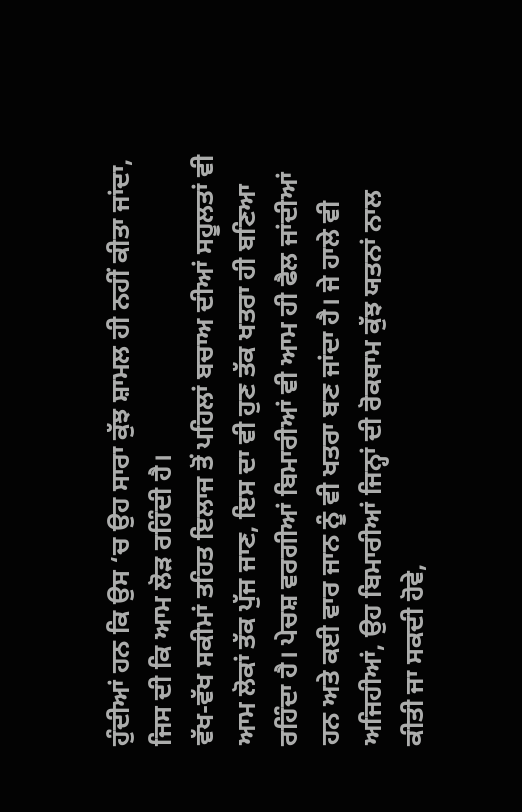ਹੁੰਦੀਆਂ ਹਨ ਕਿ ਉਸ ‘ਚ ਉਹ ਸਾਰਾ ਕੁੱਝ ਸ਼ਾਮਲ ਹੀ ਨਹੀਂ ਕੀਤਾ ਜਾਂਦਾ, ਜਿਸ ਦੀ ਕਿ ਆਮ ਲੋੜ ਰਹਿੰਦੀ ਹੈ।
ਵੱਖ-ਵੱਖ ਸਕੀਮਾਂ ਤਹਿਤ ਇਲਾਜ ਤੋਂ ਪਹਿਲਾਂ ਬਚਾਅ ਦੀਆਂ ਸਹੂਲਤਾਂ ਵੀ ਆਮ ਲੋਕਾਂ ਤੱਕ ਪੁੱਜ ਜਾਣ, ਇਸ ਦਾ ਵੀ ਹੁਣ ਤੱਕ ਖਤਰਾ ਹੀ ਬਣਿਆ ਰਹਿੰਦਾ ਹੈ। ਪੇਚਸ਼ ਵਰਗੀਆਂ ਬਿਮਾਰੀਆਂ ਵੀ ਆਮ ਹੀ ਫੈਲ ਜਾਂਦੀਆਂ ਹਨ ਅਤੇ ਕਈ ਵਾਰ ਜਾਨ ਨੂੰ ਵੀ ਖਤਰਾ ਬਣ ਜਾਂਦਾ ਹੈ। ਜੇ ਹਾਲੇ ਵੀ ਅਜਿਹੀਆਂ, ਉਹ ਬਿਮਾਰੀਆਂ ਜਿਨ੍ਹਾਂ ਦੀ ਰੋਕਥਾਮ ਕੁੱਝ ਯਤਨਾਂ ਨਾਲ ਕੀਤੀ ਜਾ ਸਕਦੀ ਹੋਵੇ,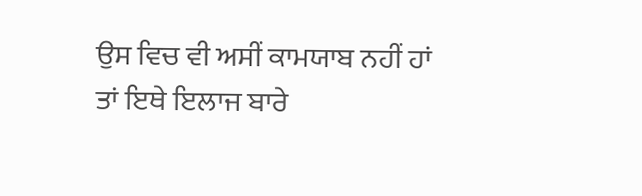ਉਸ ਵਿਚ ਵੀ ਅਸੀਂ ਕਾਮਯਾਬ ਨਹੀਂ ਹਾਂ ਤਾਂ ਇਥੇ ਇਲਾਜ ਬਾਰੇ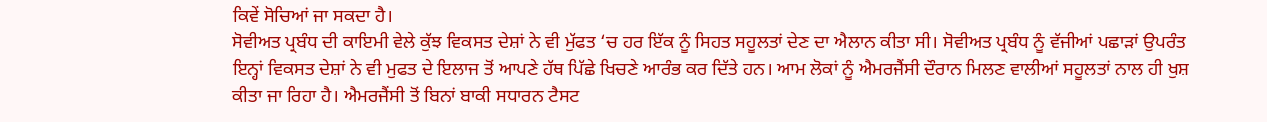ਕਿਵੇਂ ਸੋਚਿਆਂ ਜਾ ਸਕਦਾ ਹੈ।
ਸੋਵੀਅਤ ਪ੍ਰਬੰਧ ਦੀ ਕਾਇਮੀ ਵੇਲੇ ਕੁੱਝ ਵਿਕਸਤ ਦੇਸ਼ਾਂ ਨੇ ਵੀ ਮੁੱਫਤ ‘ਚ ਹਰ ਇੱਕ ਨੂੰ ਸਿਹਤ ਸਹੂਲਤਾਂ ਦੇਣ ਦਾ ਐਲਾਨ ਕੀਤਾ ਸੀ। ਸੋਵੀਅਤ ਪ੍ਰਬੰਧ ਨੂੰ ਵੱਜੀਆਂ ਪਛਾੜਾਂ ਉਪਰੰਤ ਇਨ੍ਹਾਂ ਵਿਕਸਤ ਦੇਸ਼ਾਂ ਨੇ ਵੀ ਮੁਫਤ ਦੇ ਇਲਾਜ ਤੋਂ ਆਪਣੇ ਹੱਥ ਪਿੱਛੇ ਖਿਚਣੇ ਆਰੰਭ ਕਰ ਦਿੱਤੇ ਹਨ। ਆਮ ਲੋਕਾਂ ਨੂੰ ਐਮਰਜੈਂਸੀ ਦੌਰਾਨ ਮਿਲਣ ਵਾਲੀਆਂ ਸਹੂਲਤਾਂ ਨਾਲ ਹੀ ਖੁਸ਼ ਕੀਤਾ ਜਾ ਰਿਹਾ ਹੈ। ਐਮਰਜੈਂਸੀ ਤੋਂ ਬਿਨਾਂ ਬਾਕੀ ਸਧਾਰਨ ਟੈਸਟ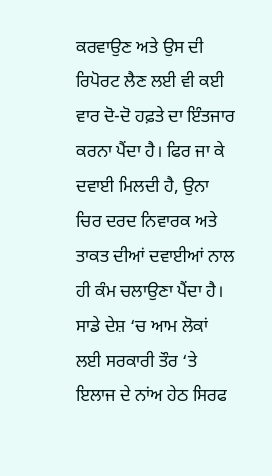ਕਰਵਾਉਣ ਅਤੇ ਉਸ ਦੀ ਰਿਪੋਰਟ ਲੈਣ ਲਈ ਵੀ ਕਈ ਵਾਰ ਦੋ-ਦੋ ਹਫ਼ਤੇ ਦਾ ਇੰਤਜਾਰ ਕਰਨਾ ਪੈਂਦਾ ਹੈ। ਫਿਰ ਜਾ ਕੇ ਦਵਾਈ ਮਿਲਦੀ ਹੈ, ਉਨਾ ਚਿਰ ਦਰਦ ਨਿਵਾਰਕ ਅਤੇ ਤਾਕਤ ਦੀਆਂ ਦਵਾਈਆਂ ਨਾਲ ਹੀ ਕੰਮ ਚਲਾਉਣਾ ਪੈਂਦਾ ਹੈ।
ਸਾਡੇ ਦੇਸ਼ ‘ਚ ਆਮ ਲੋਕਾਂ ਲਈ ਸਰਕਾਰੀ ਤੌਰ ‘ਤੇ ਇਲਾਜ ਦੇ ਨਾਂਅ ਹੇਠ ਸਿਰਫ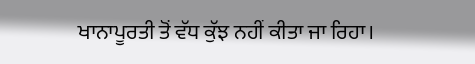ਖਾਨਾਪੂਰਤੀ ਤੋਂ ਵੱਧ ਕੁੱਝ ਨਹੀਂ ਕੀਤਾ ਜਾ ਰਿਹਾ।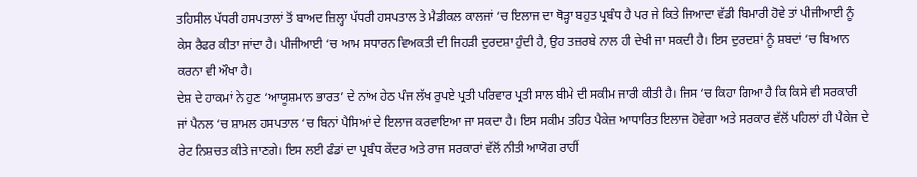ਤਹਿਸੀਲ ਪੱਧਰੀ ਹਸਪਤਾਲਾਂ ਤੋਂ ਬਾਅਦ ਜ਼ਿਲ੍ਹਾ ਪੱਧਰੀ ਹਸਪਤਾਲ ਤੇ ਮੈਡੀਕਲ ਕਾਲਜਾਂ ‘ਚ ਇਲਾਜ ਦਾ ਥੋੜ੍ਹਾ ਬਹੁਤ ਪ੍ਰਬੰਧ ਹੈ ਪਰ ਜੇ ਕਿਤੇ ਜਿਆਦਾ ਵੱਡੀ ਬਿਮਾਰੀ ਹੋਵੇ ਤਾਂ ਪੀਜੀਆਈ ਨੂੰ ਕੇਸ ਰੈਫਰ ਕੀਤਾ ਜਾਂਦਾ ਹੈ। ਪੀਜੀਆਈ ‘ਚ ਆਮ ਸਧਾਰਨ ਵਿਅਕਤੀ ਦੀ ਜਿਹੜੀ ਦੁਰਦਸ਼ਾ ਹੁੰਦੀ ਹੈ, ਉਹ ਤਜ਼ਰਬੇ ਨਾਲ ਹੀ ਦੇਖੀ ਜਾ ਸਕਦੀ ਹੈ। ਇਸ ਦੁਰਦਸ਼ਾਂ ਨੂੰ ਸ਼ਬਦਾਂ ‘ਚ ਬਿਆਨ ਕਰਨਾ ਵੀ ਔਖਾ ਹੈ।
ਦੇਸ਼ ਦੇ ਹਾਕਮਾਂ ਨੇ ਹੁਣ ‘ਆਯੂਸ਼ਮਾਨ ਭਾਰਤ’ ਦੇ ਨਾਂਅ ਹੇਠ ਪੰਜ ਲੱਖ ਰੁਪਏ ਪ੍ਰਤੀ ਪਰਿਵਾਰ ਪ੍ਰਤੀ ਸਾਲ ਬੀਮੇ ਦੀ ਸਕੀਮ ਜਾਰੀ ਕੀਤੀ ਹੈ। ਜਿਸ ‘ਚ ਕਿਹਾ ਗਿਆ ਹੈ ਕਿ ਕਿਸੇ ਵੀ ਸਰਕਾਰੀ ਜਾਂ ਪੈਨਲ ‘ਚ ਸ਼ਾਮਲ ਹਸਪਤਾਲ ‘ਚ ਬਿਨਾਂ ਪੈਸਿਆਂ ਦੇ ਇਲਾਜ ਕਰਵਾਇਆ ਜਾ ਸਕਦਾ ਹੈ। ਇਸ ਸਕੀਮ ਤਹਿਤ ਪੈਕੇਜ਼ ਆਧਾਰਿਤ ਇਲਾਜ ਹੋਵੇਗਾ ਅਤੇ ਸਰਕਾਰ ਵੱਲੋਂ ਪਹਿਲਾਂ ਹੀ ਪੈਕੇਜ ਦੇ ਰੇਟ ਨਿਸ਼ਚਤ ਕੀਤੇ ਜਾਣਗੇ। ਇਸ ਲਈ ਫੰਡਾਂ ਦਾ ਪ੍ਰਬੰਧ ਕੇਂਦਰ ਅਤੇ ਰਾਜ ਸਰਕਾਰਾਂ ਵੱਲੋਂ ਨੀਤੀ ਆਯੋਗ ਰਾਹੀਂ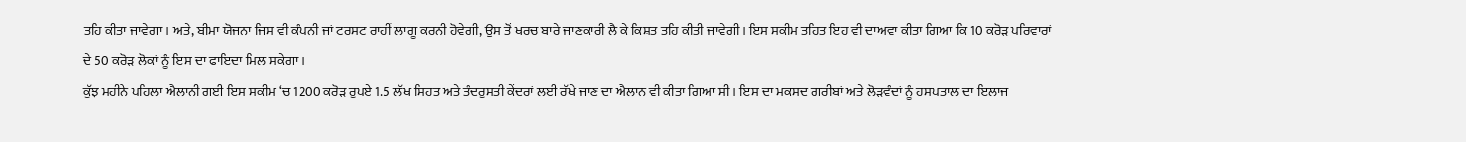ਤਹਿ ਕੀਤਾ ਜਾਵੇਗਾ। ਅਤੇ, ਬੀਮਾ ਯੋਜਨਾ ਜਿਸ ਵੀ ਕੰਪਨੀ ਜਾਂ ਟਰਸਟ ਰਾਹੀਂ ਲਾਗੂ ਕਰਨੀ ਹੋਵੇਗੀ, ਉਸ ਤੋਂ ਖਰਚ ਬਾਰੇ ਜਾਣਕਾਰੀ ਲੈ ਕੇ ਕਿਸ਼ਤ ਤਹਿ ਕੀਤੀ ਜਾਵੇਗੀ। ਇਸ ਸਕੀਮ ਤਹਿਤ ਇਹ ਵੀ ਦਾਅਵਾ ਕੀਤਾ ਗਿਆ ਕਿ 10 ਕਰੋੜ ਪਰਿਵਾਰਾਂ ਦੇ 50 ਕਰੋੜ ਲੋਕਾਂ ਨੂੰ ਇਸ ਦਾ ਫਾਇਦਾ ਮਿਲ ਸਕੇਗਾ।
ਕੁੱਝ ਮਹੀਨੇ ਪਹਿਲਾ ਐਲਾਨੀ ਗਈ ਇਸ ਸਕੀਮ ‘ਚ 1200 ਕਰੋੜ ਰੁਪਏ 1.5 ਲੱਖ ਸਿਹਤ ਅਤੇ ਤੰਦਰੁਸਤੀ ਕੇਂਦਰਾਂ ਲਈ ਰੱਖੇ ਜਾਣ ਦਾ ਐਲਾਨ ਵੀ ਕੀਤਾ ਗਿਆ ਸੀ। ਇਸ ਦਾ ਮਕਸਦ ਗਰੀਬਾਂ ਅਤੇ ਲੋੜਵੰਦਾਂ ਨੂੰ ਹਸਪਤਾਲ ਦਾ ਇਲਾਜ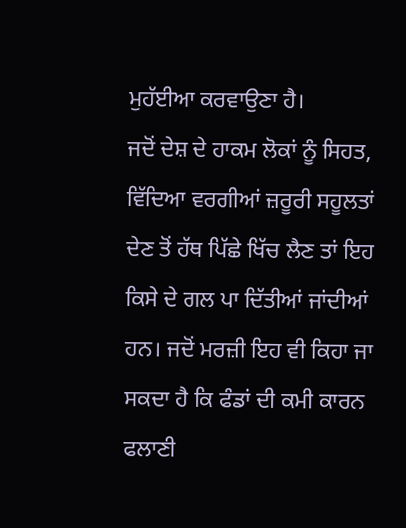ਮੁਹੱਈਆ ਕਰਵਾਉਣਾ ਹੈ।
ਜਦੋਂ ਦੇਸ਼ ਦੇ ਹਾਕਮ ਲੋਕਾਂ ਨੂੰ ਸਿਹਤ, ਵਿੱਦਿਆ ਵਰਗੀਆਂ ਜ਼ਰੂਰੀ ਸਹੂਲਤਾਂ ਦੇਣ ਤੋਂ ਹੱਥ ਪਿੱਛੇ ਖਿੱਚ ਲੈਣ ਤਾਂ ਇਹ ਕਿਸੇ ਦੇ ਗਲ ਪਾ ਦਿੱਤੀਆਂ ਜਾਂਦੀਆਂ ਹਨ। ਜਦੋਂ ਮਰਜ਼ੀ ਇਹ ਵੀ ਕਿਹਾ ਜਾ ਸਕਦਾ ਹੈ ਕਿ ਫੰਡਾਂ ਦੀ ਕਮੀ ਕਾਰਨ ਫਲਾਣੀ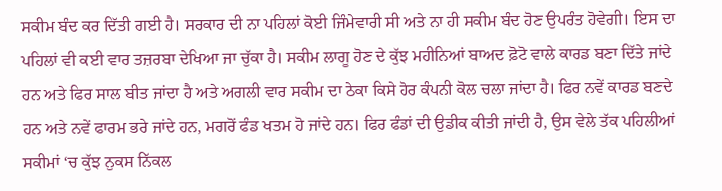ਸਕੀਮ ਬੰਦ ਕਰ ਦਿੱਤੀ ਗਈ ਹੈ। ਸਰਕਾਰ ਦੀ ਨਾ ਪਹਿਲਾਂ ਕੋਈ ਜਿੰਮੇਵਾਰੀ ਸੀ ਅਤੇ ਨਾ ਹੀ ਸਕੀਮ ਬੰਦ ਹੋਣ ਉਪਰੰਤ ਹੋਵੇਗੀ। ਇਸ ਦਾ ਪਹਿਲਾਂ ਵੀ ਕਈ ਵਾਰ ਤਜ਼ਰਬਾ ਦੇਖਿਆ ਜਾ ਚੁੱਕਾ ਹੈ। ਸਕੀਮ ਲਾਗੂ ਹੋਣ ਦੇ ਕੁੱਝ ਮਹੀਨਿਆਂ ਬਾਅਦ ਫ਼ੋਟੋ ਵਾਲੇ ਕਾਰਡ ਬਣਾ ਦਿੱਤੇ ਜਾਂਦੇ ਹਨ ਅਤੇ ਫਿਰ ਸਾਲ ਬੀਤ ਜਾਂਦਾ ਹੈ ਅਤੇ ਅਗਲੀ ਵਾਰ ਸਕੀਮ ਦਾ ਠੇਕਾ ਕਿਸੇ ਹੋਰ ਕੰਪਨੀ ਕੋਲ ਚਲਾ ਜਾਂਦਾ ਹੈ। ਫਿਰ ਨਵੇਂ ਕਾਰਡ ਬਣਦੇ ਹਨ ਅਤੇ ਨਵੇਂ ਫਾਰਮ ਭਰੇ ਜਾਂਦੇ ਹਨ, ਮਗਰੋਂ ਫੰਡ ਖਤਮ ਹੋ ਜਾਂਦੇ ਹਨ। ਫਿਰ ਫੰਡਾਂ ਦੀ ਉਡੀਕ ਕੀਤੀ ਜਾਂਦੀ ਹੈ, ਉਸ ਵੇਲੇ ਤੱਕ ਪਹਿਲੀਆਂ ਸਕੀਮਾਂ ‘ਚ ਕੁੱਝ ਨੁਕਸ ਨਿੱਕਲ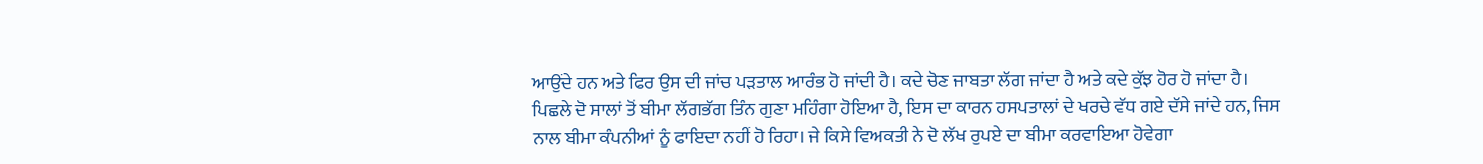ਆਉਂਦੇ ਹਨ ਅਤੇ ਫਿਰ ਉਸ ਦੀ ਜਾਂਚ ਪੜਤਾਲ ਆਰੰਭ ਹੋ ਜਾਂਦੀ ਹੈ। ਕਦੇ ਚੋਣ ਜਾਬਤਾ ਲੱਗ ਜਾਂਦਾ ਹੈ ਅਤੇ ਕਦੇ ਕੁੱਝ ਹੋਰ ਹੋ ਜਾਂਦਾ ਹੈ।
ਪਿਛਲੇ ਦੋ ਸਾਲਾਂ ਤੋਂ ਬੀਮਾ ਲੱਗਭੱਗ ਤਿੰਨ ਗੁਣਾ ਮਹਿੰਗਾ ਹੋਇਆ ਹੈ, ਇਸ ਦਾ ਕਾਰਨ ਹਸਪਤਾਲਾਂ ਦੇ ਖਰਚੇ ਵੱਧ ਗਏ ਦੱਸੇ ਜਾਂਦੇ ਹਨ, ਜਿਸ ਨਾਲ ਬੀਮਾ ਕੰਪਨੀਆਂ ਨੂੰ ਫਾਇਦਾ ਨਹੀਂ ਹੋ ਰਿਹਾ। ਜੇ ਕਿਸੇ ਵਿਅਕਤੀ ਨੇ ਦੋ ਲੱਖ ਰੁਪਏ ਦਾ ਬੀਮਾ ਕਰਵਾਇਆ ਹੋਵੇਗਾ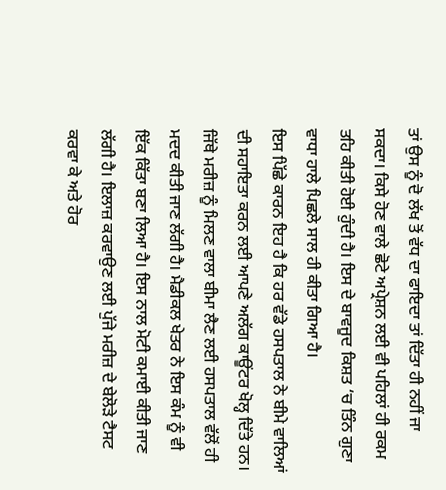ਤਾਂ ਉਸ ਨੂੰ ਦੋ ਲੱਖ ਤੋਂ ਵੱਧ ਦਾ ਫਾਇਦਾ ਤਾਂ ਦਿੱਤਾ ਹੀ ਨਹੀਂ ਜਾ ਸਕਦਾ। ਕਿਸੇ ਹੋਣ ਵਾਲੇ ਛੋਟੇ ਅਪ੍ਰੇਸ਼ਨ ਲਈ ਵੀ ਪਹਿਲਾਂ ਹੀ ਰਕਮ ਤਹਿ ਕੀਤੀ ਹੋਈ ਹੁੰਦੀ ਹੈ। ਇਸ ਦੇ ਬਾਵਜੂਦ ਕਿਸ਼ਤ ‘ਚ ਤਿੰਨ ਗੁਣਾ ਵਾਧਾ ਹਾਲੇ ਪਿਛਲੇ ਸਾਲ ਹੀ ਕੀਤਾ ਗਿਆ ਹੈ।
ਇਸ ਪਿੱਛੇ ਕਾਰਨ ਇਹ ਹੈ ਕਿ ਹਰ ਵੱਡੇ ਹਸਪਤਾਲ ਨੇ ਬੀਮੇ ਵਾਲਿਆਂ ਦੀ ਸਹਾਇਤਾ ਕਰਨ ਲਈ ਆਪਣੇ ਅਲੱਗ ਕਾਊਂਟਰ ਖੋਲ੍ਹ ਦਿੱਤੇ ਹਨ। ਜਿੱਥੇ ਮਰੀਜ਼ ਨੂੰ ਮਿਲਣ ਵਾਲਾ ਬੀਮਾ ਲੈਣ ਲਈ ਹਸਪਤਾਲ ਵੱਲੋਂ ਹੀ ਮਦਦ ਕੀਤੀ ਜਾਣ ਲੱਗੀ ਹੈ। ਮੈਡੀਕਲ ਖੇਤਰ ਨੇ ਇਸ ਕੰਮ ਨੂੰ ਵੀ ਇੱਕ ਕਿੱਤਾ ਬਣਾ ਲਿਆ ਹੈ। ਇਸ ਨਾਲ ਮੋਟੀ ਕਮਾਈ ਕੀਤੀ ਜਾਣ ਲੱਗੀ ਹੈ। ਇਲਾਜ਼ ਕਰਵਾਉਣ ਲਈ ਪੁੱਜੇ ਮਰੀਜ਼ ਦੇ ਬੇਲੋੜੇ ਟੈਸਟ ਕਰਵਾ ਕੇ ਅਤੇ ਹੋਰ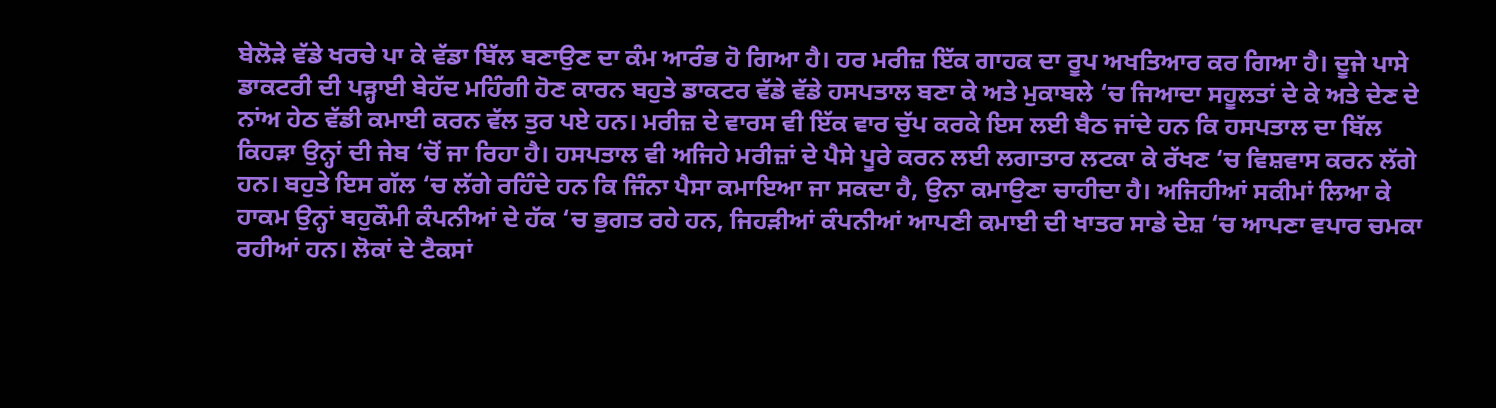ਬੇਲੋੜੇ ਵੱਡੇ ਖਰਚੇ ਪਾ ਕੇ ਵੱਡਾ ਬਿੱਲ ਬਣਾਉਣ ਦਾ ਕੰਮ ਆਰੰਭ ਹੋ ਗਿਆ ਹੈ। ਹਰ ਮਰੀਜ਼ ਇੱਕ ਗਾਹਕ ਦਾ ਰੂਪ ਅਖਤਿਆਰ ਕਰ ਗਿਆ ਹੈ। ਦੂਜੇ ਪਾਸੇ ਡਾਕਟਰੀ ਦੀ ਪੜ੍ਹਾਈ ਬੇਹੱਦ ਮਹਿੰਗੀ ਹੋਣ ਕਾਰਨ ਬਹੁਤੇ ਡਾਕਟਰ ਵੱਡੇ ਵੱਡੇ ਹਸਪਤਾਲ ਬਣਾ ਕੇ ਅਤੇ ਮੁਕਾਬਲੇ ‘ਚ ਜਿਆਦਾ ਸਹੂਲਤਾਂ ਦੇ ਕੇ ਅਤੇ ਦੇਣ ਦੇ ਨਾਂਅ ਹੇਠ ਵੱਡੀ ਕਮਾਈ ਕਰਨ ਵੱਲ ਤੁਰ ਪਏ ਹਨ। ਮਰੀਜ਼ ਦੇ ਵਾਰਸ ਵੀ ਇੱਕ ਵਾਰ ਚੁੱਪ ਕਰਕੇ ਇਸ ਲਈ ਬੈਠ ਜਾਂਦੇ ਹਨ ਕਿ ਹਸਪਤਾਲ ਦਾ ਬਿੱਲ ਕਿਹੜਾ ਉਨ੍ਹਾਂ ਦੀ ਜੇਬ ‘ਚੋਂ ਜਾ ਰਿਹਾ ਹੈ। ਹਸਪਤਾਲ ਵੀ ਅਜਿਹੇ ਮਰੀਜ਼ਾਂ ਦੇ ਪੈਸੇ ਪੂਰੇ ਕਰਨ ਲਈ ਲਗਾਤਾਰ ਲਟਕਾ ਕੇ ਰੱਖਣ ‘ਚ ਵਿਸ਼ਵਾਸ ਕਰਨ ਲੱਗੇ ਹਨ। ਬਹੁਤੇ ਇਸ ਗੱਲ ‘ਚ ਲੱਗੇ ਰਹਿੰਦੇ ਹਨ ਕਿ ਜਿੰਨਾ ਪੈਸਾ ਕਮਾਇਆ ਜਾ ਸਕਦਾ ਹੈ, ਉਨਾ ਕਮਾਉਣਾ ਚਾਹੀਦਾ ਹੈ। ਅਜਿਹੀਆਂ ਸਕੀਮਾਂ ਲਿਆ ਕੇ ਹਾਕਮ ਉਨ੍ਹਾਂ ਬਹੁਕੌਮੀ ਕੰਪਨੀਆਂ ਦੇ ਹੱਕ ‘ਚ ਭੁਗਤ ਰਹੇ ਹਨ, ਜਿਹੜੀਆਂ ਕੰਪਨੀਆਂ ਆਪਣੀ ਕਮਾਈ ਦੀ ਖਾਤਰ ਸਾਡੇ ਦੇਸ਼ ‘ਚ ਆਪਣਾ ਵਪਾਰ ਚਮਕਾ ਰਹੀਆਂ ਹਨ। ਲੋਕਾਂ ਦੇ ਟੈਕਸਾਂ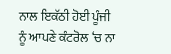ਨਾਲ ਇਕੱਠੀ ਹੋਈ ਪੂੰਜੀ ਨੂੰ ਆਪਣੇ ਕੰਟਰੋਲ ‘ਚ ਨਾ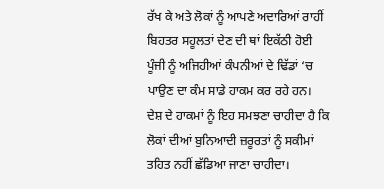ਰੱਖ ਕੇ ਅਤੇ ਲੋਕਾਂ ਨੂੰ ਆਪਣੇ ਅਦਾਰਿਆਂ ਰਾਹੀਂ ਬਿਹਤਰ ਸਹੂਲਤਾਂ ਦੇਣ ਦੀ ਥਾਂ ਇਕੱਠੀ ਹੋਈ ਪੂੰਜੀ ਨੂੰ ਅਜਿਹੀਆਂ ਕੰਪਨੀਆਂ ਦੇ ਢਿੱਡਾਂ ‘ਚ ਪਾਉਣ ਦਾ ਕੰਮ ਸਾਡੇ ਹਾਕਮ ਕਰ ਰਹੇ ਹਨ।
ਦੇਸ਼ ਦੇ ਹਾਕਮਾਂ ਨੂੰ ਇਹ ਸਮਝਣਾ ਚਾਹੀਦਾ ਹੈ ਕਿ ਲੋਕਾਂ ਦੀਆਂ ਬੁਨਿਆਦੀ ਜ਼ਰੂਰਤਾਂ ਨੂੰ ਸਕੀਮਾਂ ਤਹਿਤ ਨਹੀਂ ਛੱਡਿਆ ਜਾਣਾ ਚਾਹੀਦਾ।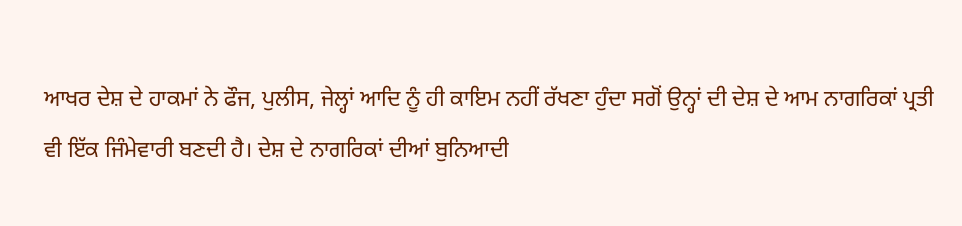ਆਖਰ ਦੇਸ਼ ਦੇ ਹਾਕਮਾਂ ਨੇ ਫੌਜ, ਪੁਲੀਸ, ਜੇਲ੍ਹਾਂ ਆਦਿ ਨੂੰ ਹੀ ਕਾਇਮ ਨਹੀਂ ਰੱਖਣਾ ਹੁੰਦਾ ਸਗੋਂ ਉਨ੍ਹਾਂ ਦੀ ਦੇਸ਼ ਦੇ ਆਮ ਨਾਗਰਿਕਾਂ ਪ੍ਰਤੀ ਵੀ ਇੱਕ ਜਿੰਮੇਵਾਰੀ ਬਣਦੀ ਹੈ। ਦੇਸ਼ ਦੇ ਨਾਗਰਿਕਾਂ ਦੀਆਂ ਬੁਨਿਆਦੀ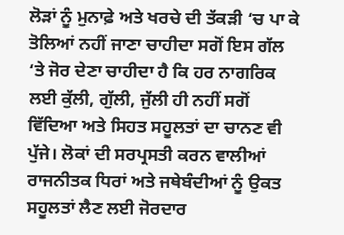ਲੋੜਾਂ ਨੂੰ ਮੁਨਾਫ਼ੇ ਅਤੇ ਖਰਚੇ ਦੀ ਤੱਕੜੀ ‘ਚ ਪਾ ਕੇ ਤੋਲਿਆਂ ਨਹੀਂ ਜਾਣਾ ਚਾਹੀਦਾ ਸਗੋਂ ਇਸ ਗੱਲ ‘ਤੇ ਜੋਰ ਦੇਣਾ ਚਾਹੀਦਾ ਹੈ ਕਿ ਹਰ ਨਾਗਰਿਕ ਲਈ ਕੁੱਲੀ, ਗੁੱਲੀ, ਜੁੱਲੀ ਹੀ ਨਹੀਂ ਸਗੋਂ ਵਿੱਦਿਆ ਅਤੇ ਸਿਹਤ ਸਹੂਲਤਾਂ ਦਾ ਚਾਨਣ ਵੀ ਪੁੱਜੇ। ਲੋਕਾਂ ਦੀ ਸਰਪ੍ਰਸਤੀ ਕਰਨ ਵਾਲੀਆਂ ਰਾਜਨੀਤਕ ਧਿਰਾਂ ਅਤੇ ਜਥੇਬੰਦੀਆਂ ਨੂੰ ਉਕਤ ਸਹੂਲਤਾਂ ਲੈਣ ਲਈ ਜੋਰਦਾਰ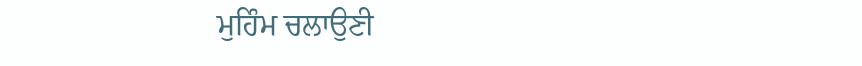ਮੁਹਿੰਮ ਚਲਾਉਣੀ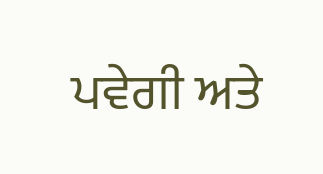ਪਵੇਗੀ ਅਤੇ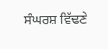ਸੰਘਰਸ਼ ਵਿੱਢਣੇ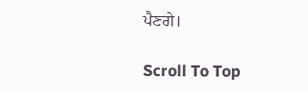ਪੈਣਗੇ।

Scroll To Top